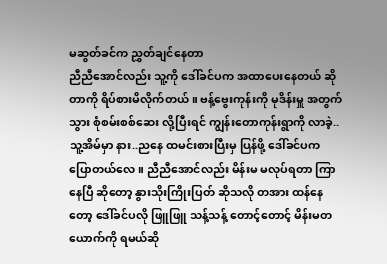မဆွတ်ခင်က ညွှတ်ချင်နေတာ
ညီညီအောင်လည်း သူ့ကို ဒေါ်ခင်ပက အထာပေးနေတယ် ဆိုတာကို ရိပ်စားမိလိုက်တယ် ။ ဗန့်ဗွေးကုန်းကို မုဒိန်းမှူ အတွက် သွား စုံစမ်းစစ်ဆေး လို့ပြီးရင် ကျွန်းတောကုန်းရွာကို လာခဲ့..သူ့အိမ်မှာ နား..ညနေ ထမင်းစားပြီးမှ ပြန်ဖို့ ဒေါ်ခင်ပက ပြောတယ်လေ ။ ညီညီအောင်လည်း မိန်းမ မလုပ်ရတာ ကြာနေပြီ ဆိုတော့ နွားသိုးကြိုးပြတ် ဆိုသလို တအား ထန်နေတော့ ဒေါ်ခင်ပလို ဖြူဖြူ သန့်သန့် တောင့်တောင့် မိန်းမတယောက်ကို ရမယ်ဆို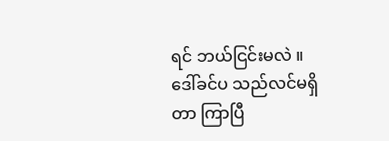ရင် ဘယ်ငြင်းမလဲ ။ ဒေါ်ခင်ပ သည်လင်မရှိတာ ကြာပြီ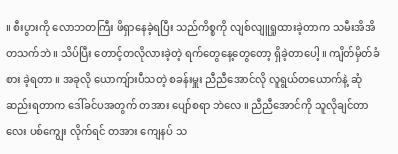။ စီးပွားကို လောဘတကြီး ဖိရှာနေခဲ့ရပြီး သည်ကိစ္စကို လျစ်လျူရှုထားခဲ့တာက သမီးအိအိ တသက်ဘဲ ။ သိပ်ပြီး တောင့်တလိုလားခဲ့တဲ့ ရက်တွေနေ့တွေတော့ ရှိခဲ့တာပေါ့ ။ ကျိတ်မှိတ်ခံစား ခဲ့ရတာ ။ အခုလို ယောကျ်ားပီသတဲ့ စခန်းမှူး ညီညီအောင်လို လူရွယ်တယောက်နဲ့ ဆုံဆည်းရတာက ဒေါ်ခင်ပအတွက် တအား ပျော်စရာ ဘဲလေ ။ ညီညီအောင်ကို သူလိုချင်တာလေး ပစ်ကျွေး လိုက်ရင် တအား ကျေနပ် သ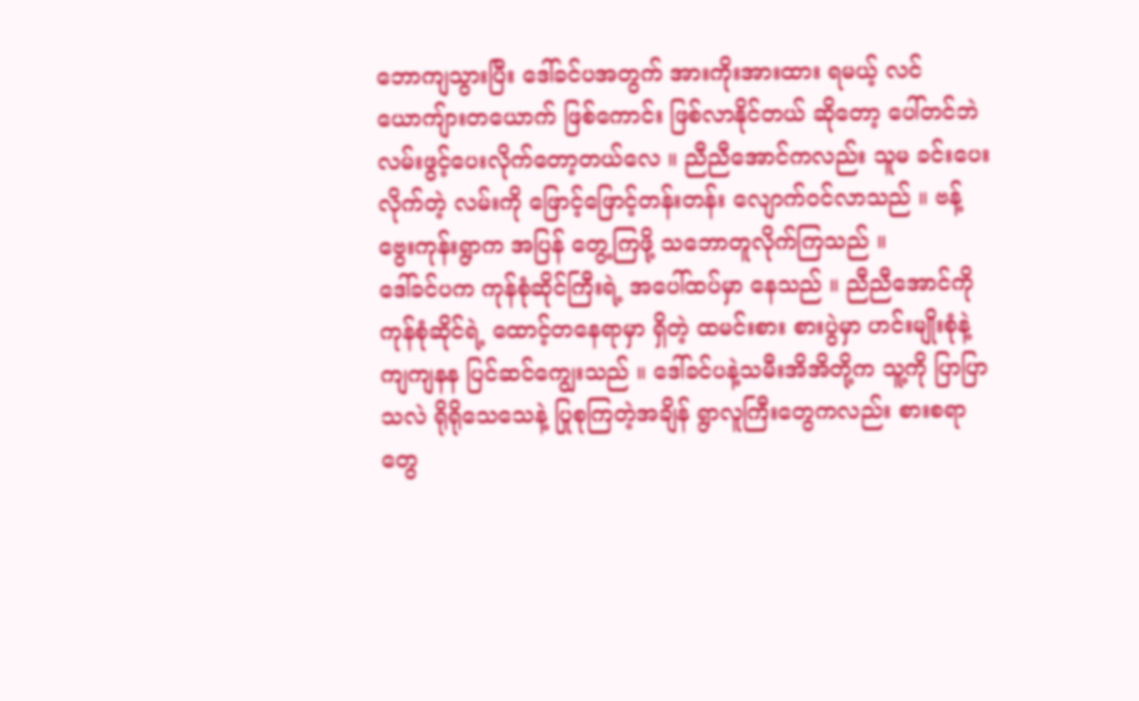ဘောကျသွားပြီး ဒေါ်ခင်ပအတွက် အားကိုးအားထား ရမယ့် လင်ယောကျ်ားတယောက် ဖြစ်ကောင်း ဖြစ်လာနိုင်တယ် ဆိုတော့ ပေါ်တင်ဘဲ လမ်းဖွင့်ပေးလိုက်တော့တယ်လေ ။ ညီညီအောင်ကလည်း သူမ ခင်းပေးလိုက်တဲ့ လမ်းကို ဖြောင့်ဖြောင့်တန်းတန်း လျောက်ဝင်လာသည် ။ ဗန့်ဗွေးကုန်းရွာက အပြန် တွေ့ကြဖို့ သဘောတူလိုက်ကြသည် ။
ဒေါ်ခင်ပက ကုန်စုံဆိုင်ကြီးရဲ့ အပေါ်ထပ်မှာ နေသည် ။ ညီညီအောင်ကို ကုန်စုံဆိုင်ရဲ့ ထောင့်တနေရာမှာ ရှိတဲ့ ထမင်းစား စားပွဲမှာ ဟင်းမျိုးစုံနဲ့ ကျကျနန ပြင်ဆင်ကျွေးသည် ။ ဒေါ်ခင်ပနဲ့သမီးအိအိတို့က သူ့ကို ပြာပြာသလဲ ရိုရိုသေသေနဲ့ ပြုစုကြတဲ့အချိန် ရွာလူကြီးတွေကလည်း စားစရာတွေ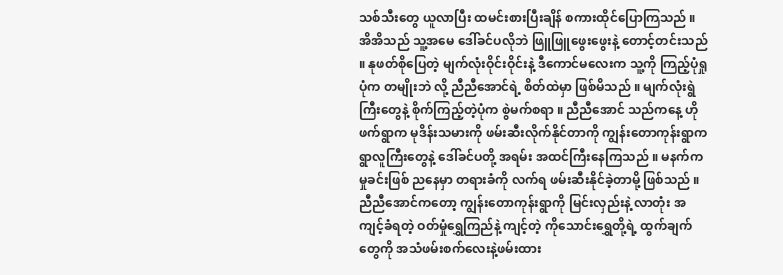သစ်သီးတွေ ယူလာပြီး ထမင်းစားပြီးချိန် စကားထိုင်ပြောကြသည် ။ အိအိသည် သူ့အမေ ဒေါ်ခင်ပလိုဘဲ ဖြူဖြူဖွေးဖွေးနဲ့ တောင့်တင်းသည် ။ နုဖတ်စိုပြေတဲ့ မျက်လုံးဝိုင်းဝိုင်းနဲ့ ဒီကောင်မလေးက သူ့ကို ကြည့်ပုံရှုပုံက တမျိုးဘဲ လို့ ညီညီအောင်ရဲ့ စိတ်ထဲမှာ ဖြစ်မိသည် ။ မျက်လုံးရွဲကြီးတွေနဲ့ စိုက်ကြည့်တဲ့ပုံက စွဲမက်စရာ ။ ညီညီအောင် သည်ကနေ့ ဟိုဖက်ရွာက မုဒိန်းသမားကို ဖမ်းဆီးလိုက်နိုင်တာကို ကျွန်းတောကုန်းရွာက ရွာလူကြီးတွေနဲ့ ဒေါ်ခင်ပတို့ အရမ်း အထင်ကြီးနေကြသည် ။ မနက်က မှုခင်းဖြစ် ညနေမှာ တရားခံကို လက်ရ ဖမ်းဆီးနိုင်ခဲ့တာမို့ ဖြစ်သည် ။ ညီညီအောင်ကတော့ ကျွန်းတောကုန်းရွာကို မြင်းလှည်းနဲ့ လာတုံး အကျင့်ခံရတဲ့ ဝတ်မှုံရွှေကြည်နဲ့ ကျင့်တဲ့ ကိုသောင်းရွှေတို့ရဲ့ ထွက်ချက်တွေကို အသံဖမ်းစက်လေးနဲ့ဖမ်းထား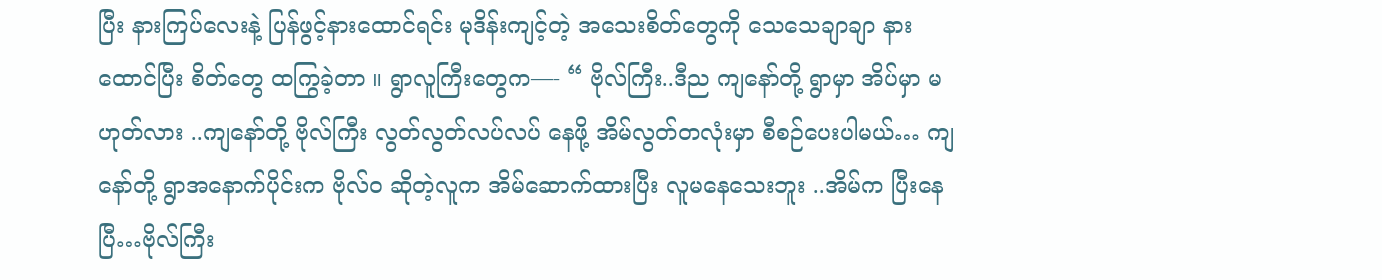ပြီး နားကြပ်လေးနဲ့ ပြန်ဖွင့်နားထောင်ရင်း မုဒိန်းကျင့်တဲ့ အသေးစိတ်တွေကို သေသေချာချာ နားထောင်ပြီး စိတ်တွေ ထကြွခဲ့တာ ။ ရွာလူကြီးတွေက—- “ ဗိုလ်ကြီး..ဒီည ကျနော်တို့ ရွာမှာ အိပ်မှာ မဟုတ်လား ..ကျနော်တို့ ဗိုလ်ကြီး လွတ်လွတ်လပ်လပ် နေဖို့ အိမ်လွတ်တလုံးမှာ စီစဉ်ပေးပါမယ်… ကျနော်တို့ ရွာအနောက်ပိုင်းက ဗိုလ်၀ ဆိုတဲ့လူက အိမ်ဆောက်ထားပြီး လူမနေသေးဘူး ..အိမ်က ပြီးနေပြီ…ဗိုလ်ကြီး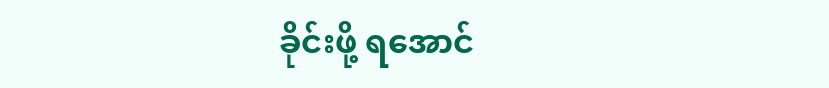ခိုင်းဖို့ ရအောင်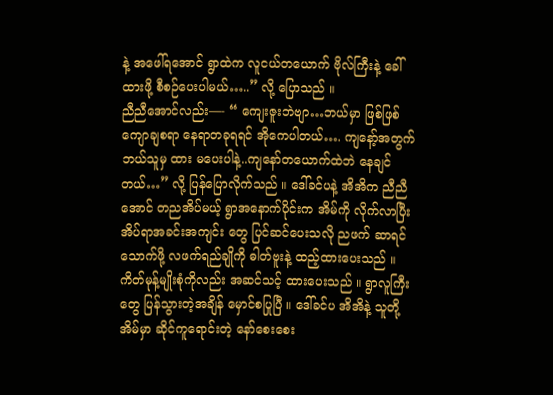နဲ့ အဖေါ်ရအောင် ရွာထဲက လူငယ်တယောက် ဗိုလ်ကြီးနဲ့ ခေါ်ထားဖို့ စီစဉ်ပေးပါမယ်…..” လို့ ပြောသည် ။
ညီညီအောင်လည်း—- “ ကျေးဇူးဘဲဗျာ…ဘယ်မှာ ဖြစ်ဖြစ် ကျောချစရာ နေရာတခုရရင် အိုကေပါတယ်…. ကျနော့်အတွက် ဘယ်သူမှ ထား မပေးပါနဲ့..ကျနော်တယောက်ထဲဘဲ နေချင်တယ်…” လို့ ပြန်ပြောလိုက်သည် ။ ဒေါ်ခင်ပနဲ့ အိအိက ညီညီအောင် တညအိပ်မယ့် ရွာအနောက်ပိုင်းက အိမ်ကို လိုက်လာပြီး အိပ်ရာအခင်းအကျင်း တွေ ပြင်ဆင်ပေးသလို ညဖက် ဆာရင် သောက်ဖို့ လဖက်ရည်ချိုကို ဓါတ်ဗူးနဲ့ ထည့်ထားပေးသည် ။ ကိတ်မုန့်မျိုးစုံကိုလည်း အဆင်သင့် ထားပေးသည် ။ ရွာလူကြီးတွေ ပြန်သွားတဲ့အချိန် မှောင်စပြုပြီ ။ ဒေါ်ခင်ပ အိအိနဲ့ သူတို့အိမ်မှာ ဆိုင်ကူရောင်းတဲ့ နော်စေးစေး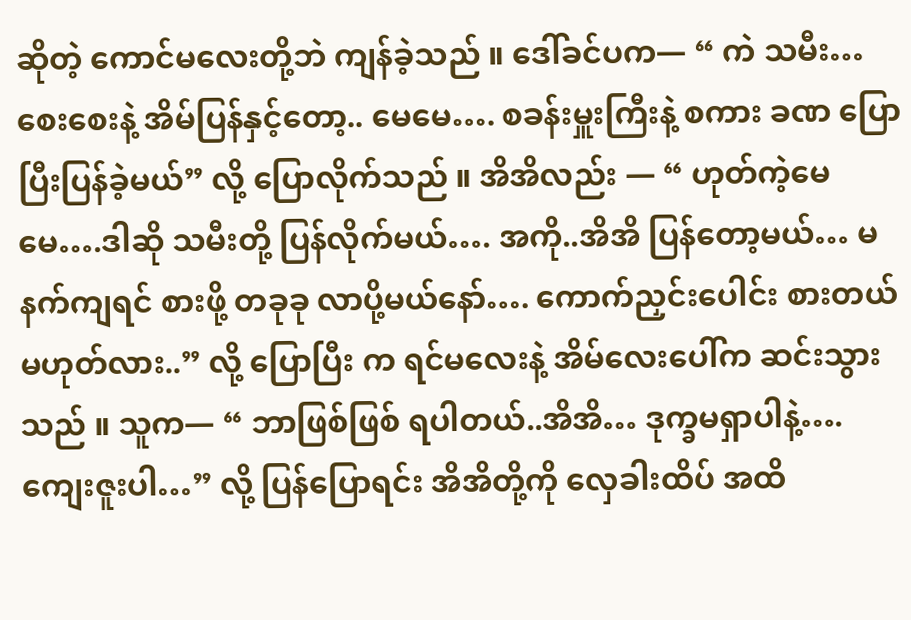ဆိုတဲ့ ကောင်မလေးတို့ဘဲ ကျန်ခဲ့သည် ။ ဒေါ်ခင်ပက— “ ကဲ သမီး…စေးစေးနဲ့ အိမ်ပြန်နှင့်တော့.. မေမေ…. စခန်းမှူးကြီးနဲ့ စကား ခဏ ပြောပြီးပြန်ခဲ့မယ်” လို့ ပြောလိုက်သည် ။ အိအိလည်း — “ ဟုတ်ကဲ့မေမေ….ဒါဆို သမီးတို့ ပြန်လိုက်မယ်…. အကို..အိအိ ပြန်တော့မယ်… မနက်ကျရင် စားဖို့ တခုခု လာပို့မယ်နော်…. ကောက်ညှင်းပေါင်း စားတယ် မဟုတ်လား..” လို့ ပြောပြီး က ရင်မလေးနဲ့ အိမ်လေးပေါ်က ဆင်းသွားသည် ။ သူက— “ ဘာဖြစ်ဖြစ် ရပါတယ်..အိအိ… ဒုက္ခမရှာပါနဲ့…. ကျေးဇူးပါ…” လို့ ပြန်ပြောရင်း အိအိတို့ကို လှေခါးထိပ် အထိ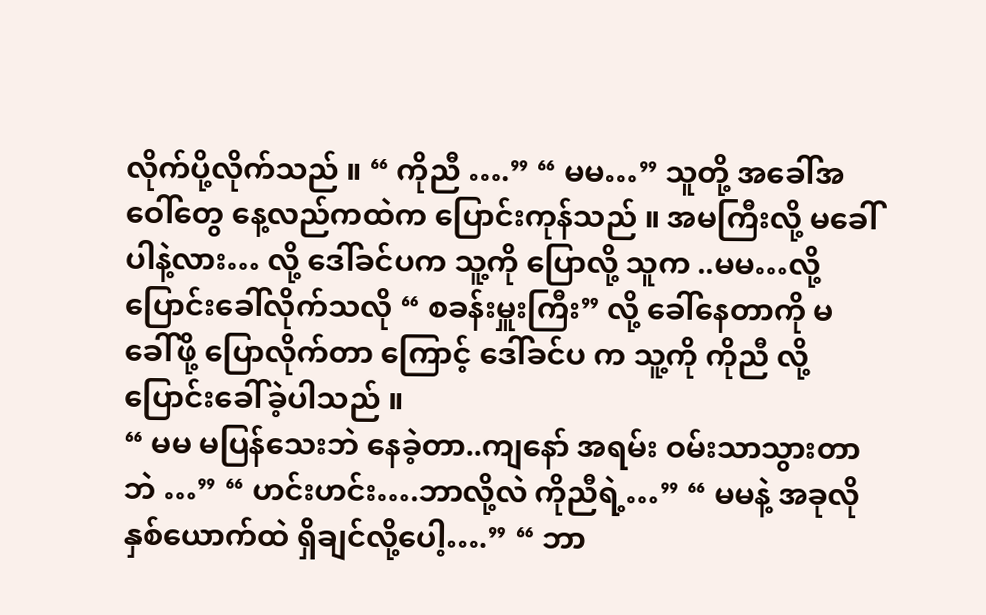လိုက်ပို့လိုက်သည် ။ “ ကိုညီ ….” “ မမ…” သူတို့ အခေါ်အဝေါ်တွေ နေ့လည်ကထဲက ပြောင်းကုန်သည် ။ အမကြီးလို့ မခေါ်ပါနဲ့လား… လို့ ဒေါ်ခင်ပက သူ့ကို ပြောလို့ သူက ..မမ…လို့ ပြောင်းခေါ်လိုက်သလို “ စခန်းမှူးကြီး” လို့ ခေါ်နေတာကို မခေါ်ဖို့ ပြောလိုက်တာ ကြောင့် ဒေါ်ခင်ပ က သူ့ကို ကိုညီ လို့ ပြောင်းခေါ်ခဲ့ပါသည် ။
“ မမ မပြန်သေးဘဲ နေခဲ့တာ..ကျနော် အရမ်း ဝမ်းသာသွားတာဘဲ …” “ ဟင်းဟင်း….ဘာလို့လဲ ကိုညီရဲ့…” “ မမနဲ့ အခုလို နှစ်ယောက်ထဲ ရှိချင်လို့ပေါ့….” “ ဘာ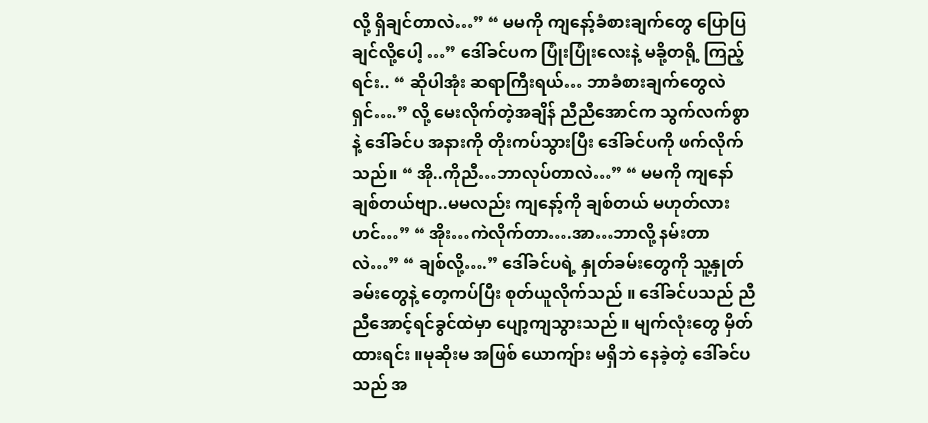လို့ ရှိချင်တာလဲ…” “ မမကို ကျနော့်ခံစားချက်တွေ ပြောပြချင်လို့ပေါ့ …” ဒေါ်ခင်ပက ပြုံးပြုံးလေးနဲ့ မခို့တရို့ ကြည့်ရင်း.. “ ဆိုပါအုံး ဆရာကြီးရယ်… ဘာခံစားချက်တွေလဲရှင်….” လို့ မေးလိုက်တဲ့အချိန် ညီညီအောင်က သွက်လက်စွာနဲ့ ဒေါ်ခင်ပ အနားကို တိုးကပ်သွားပြီး ဒေါ်ခင်ပကို ဖက်လိုက်သည်။ “ အို..ကိုညီ…ဘာလုပ်တာလဲ…” “ မမကို ကျနော် ချစ်တယ်ဗျာ..မမလည်း ကျနော့်ကို ချစ်တယ် မဟုတ်လားဟင်…” “ အိုး…ကဲလိုက်တာ….အာ…ဘာလို့ နမ်းတာလဲ…” “ ချစ်လို့….” ဒေါ်ခင်ပရဲ့ နှုတ်ခမ်းတွေကို သူ့နှုတ်ခမ်းတွေနဲ့ တေ့ကပ်ပြီး စုတ်ယူလိုက်သည် ။ ဒေါ်ခင်ပသည် ညီညီအောင့်ရင်ခွင်ထဲမှာ ပျော့ကျသွားသည် ။ မျက်လုံးတွေ မှိတ်ထားရင်း ။မုဆိုးမ အဖြစ် ယောကျ်ား မရှိဘဲ နေခဲ့တဲ့ ဒေါ်ခင်ပသည် အ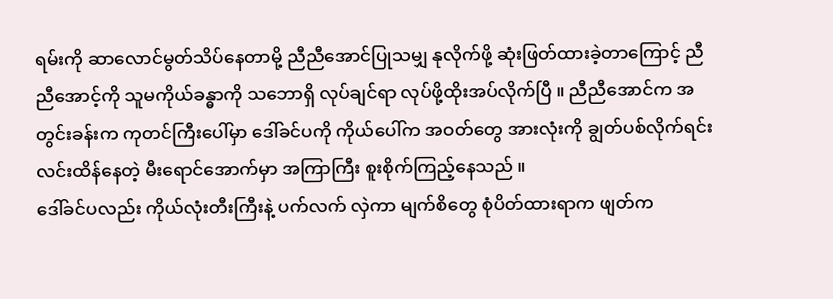ရမ်းကို ဆာလောင်မွတ်သိပ်နေတာမို့ ညီညီအောင်ပြုသမျှ နုလိုက်ဖို့ ဆုံးဖြတ်ထားခဲ့တာကြောင့် ညီညီအောင့်ကို သူမကိုယ်ခန္ဓာကို သဘောရှိ လုပ်ချင်ရာ လုပ်ဖို့ထိုးအပ်လိုက်ပြီ ။ ညီညီအောင်က အတွင်းခန်းက ကုတင်ကြီးပေါ်မှာ ဒေါ်ခင်ပကို ကိုယ်ပေါ်က အဝတ်တွေ အားလုံးကို ချွတ်ပစ်လိုက်ရင်း လင်းထိန်နေတဲ့ မီးရောင်အောက်မှာ အကြာကြီး စူးစိုက်ကြည့်နေသည် ။
ဒေါ်ခင်ပလည်း ကိုယ်လုံးတီးကြီးနဲ့ ပက်လက် လှဲကာ မျက်စိတွေ စုံပိတ်ထားရာက ဖျတ်က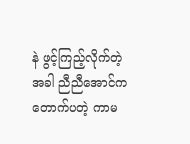နဲ ဖွင့်ကြည့်လိုက်တဲ့အခါ ညီညီအောင်က တောက်ပတဲ့ ကာမ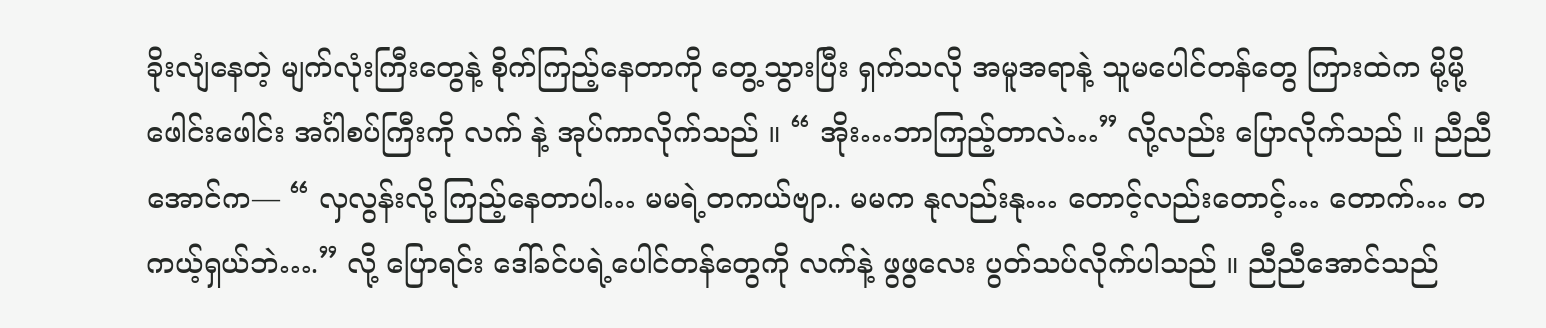ခိုးလျံနေတဲ့ မျက်လုံးကြီးတွေနဲ့ စိုက်ကြည့်နေတာကို တွေ့သွားပြီး ရှက်သလို အမူအရာနဲ့ သူမပေါင်တန်တွေ ကြားထဲက မို့မို့ဖေါင်းဖေါင်း အင်္ဂါစပ်ကြီးကို လက် နဲ့ အုပ်ကာလိုက်သည် ။ “ အိုး…ဘာကြည့်တာလဲ…” လို့လည်း ပြောလိုက်သည် ။ ညီညီအောင်က— “ လှလွန်းလို့ ကြည့်နေတာပါ… မမရဲ့တကယ်ဗျာ.. မမက နုလည်းနု… တောင့်လည်းတောင့်… တောက်… တကယ့်ရှယ်ဘဲ….” လို့ ပြောရင်း ဒေါ်ခင်ပရဲ့ပေါင်တန်တွေကို လက်နဲ့ ဖွဖွလေး ပွတ်သပ်လိုက်ပါသည် ။ ညီညီအောင်သည်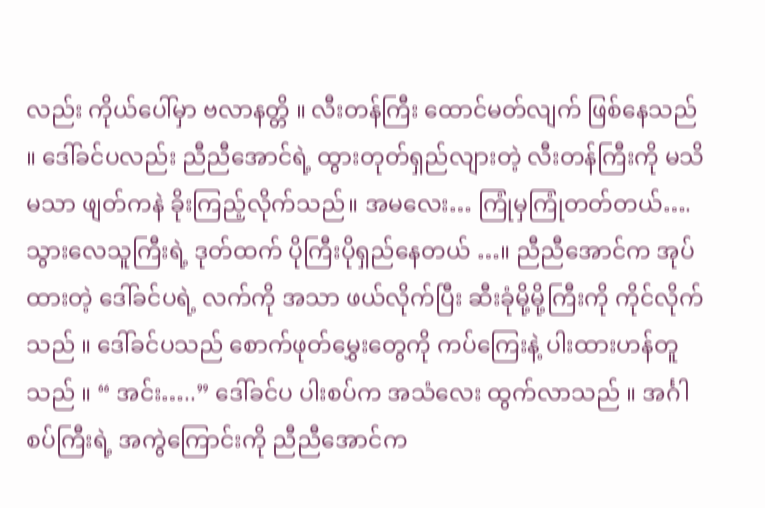လည်း ကိုယ်ပေါ်မှာ ဗလာနတ္တိ ။ လီးတန်ကြီး ထောင်မတ်လျက် ဖြစ်နေသည် ။ ဒေါ်ခင်ပလည်း ညီညီအောင်ရဲ့ ထွားတုတ်ရှည်လျားတဲ့ လီးတန်ကြီးကို မသိမသာ ဖျတ်ကနဲ ခိုးကြည့်လိုက်သည်။ အမလေး… ကြုံမှကြုံတတ်တယ်…. သွားလေသူကြီးရဲ့ ဒုတ်ထက် ပိုကြီးပိုရှည်နေတယ် …။ ညီညီအောင်က အုပ်ထားတဲ့ ဒေါ်ခင်ပရဲ့ လက်ကို အသာ ဖယ်လိုက်ပြီး ဆီးခုံမို့မို့ကြီးကို ကိုင်လိုက်သည် ။ ဒေါ်ခင်ပသည် စောက်ဖုတ်မွှေးတွေကို ကပ်ကြေးနဲ့ ပါးထားဟန်တူသည် ။ “ အင်း…..” ဒေါ်ခင်ပ ပါးစပ်က အသံလေး ထွက်လာသည် ။ အင်္ဂါစပ်ကြီးရဲ့ အကွဲကြောင်းကို ညီညီအောင်က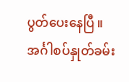ပွတ်ပေးနေပြီ ။ အင်္ဂါစပ်နှုတ်ခမ်း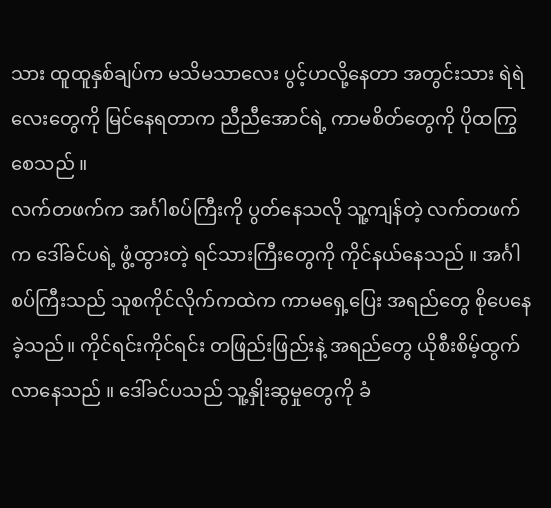သား ထူထူနှစ်ချပ်က မသိမသာလေး ပွင့်ဟလို့နေတာ အတွင်းသား ရဲရဲလေးတွေကို မြင်နေရတာက ညီညီအောင်ရဲ့ ကာမစိတ်တွေကို ပိုထကြွစေသည် ။
လက်တဖက်က အင်္ဂါစပ်ကြီးကို ပွတ်နေသလို သူ့ကျန်တဲ့ လက်တဖက်က ဒေါ်ခင်ပရဲ့ ဖွံ့ထွားတဲ့ ရင်သားကြီးတွေကို ကိုင်နယ်နေသည် ။ အင်္ဂါစပ်ကြီးသည် သူစကိုင်လိုက်ကထဲက ကာမရှေ့ပြေး အရည်တွေ စိုပေနေခဲ့သည်။ ကိုင်ရင်းကိုင်ရင်း တဖြည်းဖြည်းနဲ့ အရည်တွေ ယိုစီးစိမ့်ထွက်လာနေသည် ။ ဒေါ်ခင်ပသည် သူ့နှိုးဆွမှုတွေကို ခံ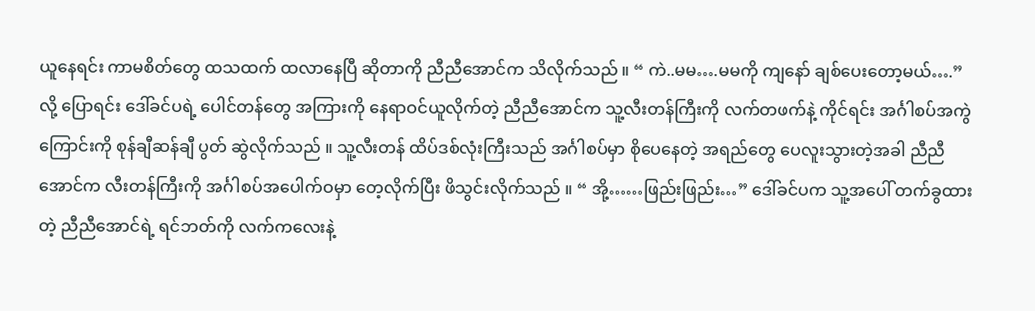ယူနေရင်း ကာမစိတ်တွေ ထသထက် ထလာနေပြီ ဆိုတာကို ညီညီအောင်က သိလိုက်သည် ။ “ ကဲ..မမ….မမကို ကျနော် ချစ်ပေးတော့မယ်….” လို့ ပြောရင်း ဒေါ်ခင်ပရဲ့ ပေါင်တန်တွေ အကြားကို နေရာဝင်ယူလိုက်တဲ့ ညီညီအောင်က သူ့လီးတန်ကြီးကို လက်တဖက်နဲ့ ကိုင်ရင်း အင်္ဂါစပ်အကွဲကြောင်းကို စုန်ချီဆန်ချီ ပွတ် ဆွဲလိုက်သည် ။ သူ့လီးတန် ထိပ်ဒစ်လုံးကြီးသည် အင်္ဂါစပ်မှာ စိုပေနေတဲ့ အရည်တွေ ပေလူးသွားတဲ့အခါ ညီညီအောင်က လီးတန်ကြီးကို အင်္ဂါစပ်အပေါက်ဝမှာ တေ့လိုက်ပြီး ဖိသွင်းလိုက်သည် ။ “ အို့……ဖြည်းဖြည်း…” ဒေါ်ခင်ပက သူ့အပေါ် တက်ခွထားတဲ့ ညီညီအောင်ရဲ့ ရင်ဘတ်ကို လက်ကလေးနဲ့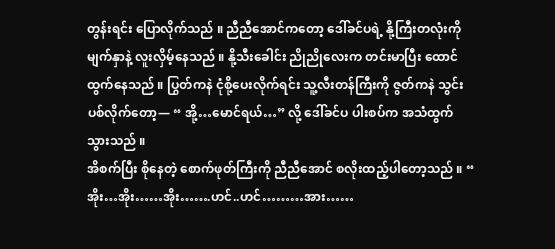တွန်းရင်း ပြောလိုက်သည် ။ ညီညီအောင်ကတော့ ဒေါ်ခင်ပရဲ့ နို့ကြီးတလုံးကို မျက်နှာနဲ့ လူးလှိမ့်နေသည် ။ နို့သီးခေါင်း ညိုညိုလေးက တင်းမာပြီး ထောင်ထွက်နေသည် ။ ပြွတ်ကနဲ ငုံစို့ပေးလိုက်ရင်း သူ့လီးတန်ကြီးကို ဇွတ်ကနဲ သွင်းပစ်လိုက်တော့— “ အို့…မောင်ရယ်…” လို့ ဒေါ်ခင်ပ ပါးစပ်က အသံထွက်သွားသည် ။
အိစက်ပြီး စိုနေတဲ့ စောက်ဖုတ်ကြီးကို ညီညီအောင် စလိုးထည့်ပါတော့သည် ။ “ အိုး…အိုး……အိုး…….ဟင်..ဟင်………အား……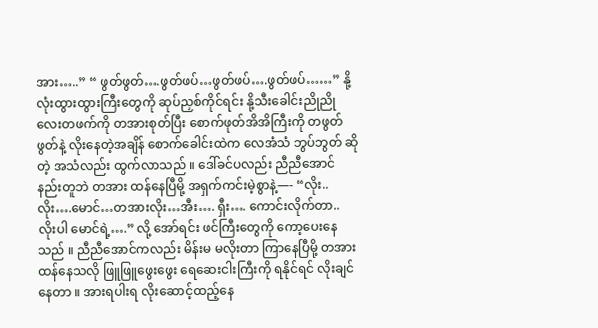အား…..” “ ဖွတ်ဖွတ်….ဖွတ်ဖပ်…ဖွတ်ဖပ်….ဖွတ်ဖပ်……” နို့လုံးထွားထွားကြီးတွေကို ဆုပ်ညှစ်ကိုင်ရင်း နို့သီးခေါင်းညိုညိုလေးတဖက်ကို တအားစုတ်ပြီး စောက်ဖုတ်အိအိကြီးကို တဖွတ်ဖွတ်နဲ့ လိုးနေတဲ့အချိန် စောက်ခေါင်းထဲက လေအံသံ ဘွပ်ဘွတ် ဆိုတဲ့ အသံလည်း ထွက်လာသည် ။ ဒေါ်ခင်ပလည်း ညီညီအောင် နည်းတူဘဲ တအား ထန်နေပြီမို့ အရှက်ကင်းမဲ့စွာနဲ့—- “လိုး..လိုး….မောင်…တအားလိုး…အီး…. ရှီး…. ကောင်းလိုက်တာ.. လိုးပါ မောင်ရဲ့….” လို့ အော်ရင်း ဖင်ကြီးတွေကို ကော့ပေးနေသည် ။ ညီညီအောင်ကလည်း မိန်းမ မလိုးတာ ကြာနေပြီမို့ တအား ထန်နေသလို ဖြူဖြူဖွေးဖွေး ရေဆေးငါးကြီးကို ရနိုင်ရင် လိုးချင်နေတာ ။ အားရပါးရ လိုးဆောင့်ထည့်နေ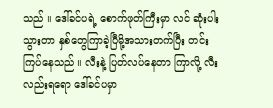သည် ။ ဒေါ်ခင်ပရဲ့ စောက်ဖုတ်ကြီးမှာ လင် ဆုံးပါးသွားတာ နှစ်တွေကြာခဲ့ပြီမို့အသားတက်ပြီး တင်းကြပ်နေသည် ။ လီးနဲ့ ပြတ်လပ်နေတာ ကြာလို့ လီးလည်းရရော ဒေါ်ခင်ပမှာ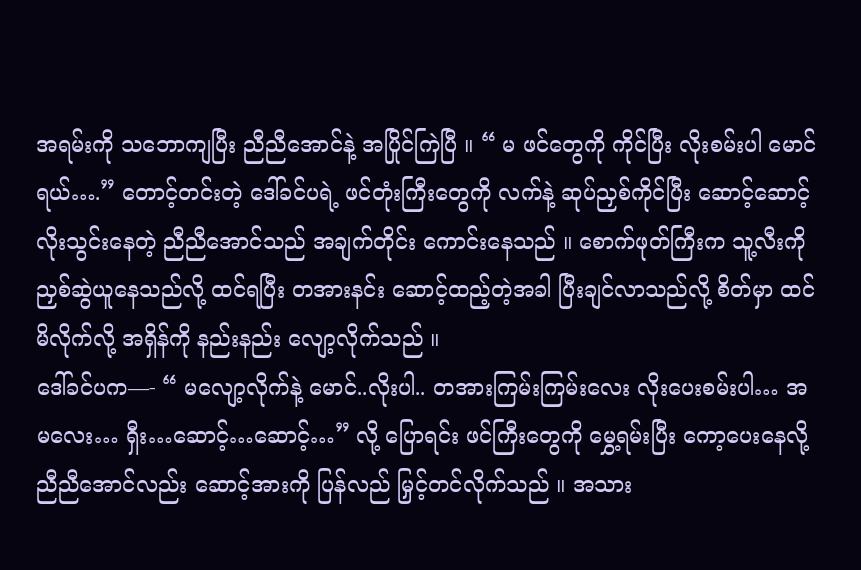အရမ်းကို သဘောကျပြီး ညီညီအောင်နဲ့ အပြိုင်ကြဲပြီ ။ “ မ ဖင်တွေကို ကိုင်ပြီး လိုးစမ်းပါ မောင်ရယ်….” တောင့်တင်းတဲ့ ဒေါ်ခင်ပရဲ့ ဖင်တုံးကြီးတွေကို လက်နဲ့ ဆုပ်ညှစ်ကိုင်ပြီး ဆောင့်ဆောင့် လိုးသွင်းနေတဲ့ ညီညီအောင်သည် အချက်တိုင်း ကောင်းနေသည် ။ စောက်ဖုတ်ကြီးက သူ့လီးကို ညှစ်ဆွဲယူနေသည်လို့ ထင်ရပြီး တအားနင်း ဆောင့်ထည့်တဲ့အခါ ပြီးချင်လာသည်လို့ စိတ်မှာ ထင်မိလိုက်လို့ အရှိန်ကို နည်းနည်း လျော့လိုက်သည် ။
ဒေါ်ခင်ပက—- “ မလျော့လိုက်နဲ့ မောင်..လိုးပါ.. တအားကြမ်းကြမ်းလေး လိုးပေးစမ်းပါ… အမလေး… ရှီး…ဆောင့်…ဆောင့်…” လို့ ပြောရင်း ဖင်ကြီးတွေကို မွှေ့ရမ်းပြီး ကော့ပေးနေလို့ ညီညီအောင်လည်း ဆောင့်အားကို ပြန်လည် မြှင့်တင်လိုက်သည် ။ အသား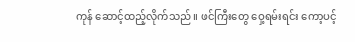ကုန် ဆောင့်ထည့်လိုက်သည် ။ ဖင်ကြီးတွေ ဝှေ့ရမ်းရင်း ကော့ပင့်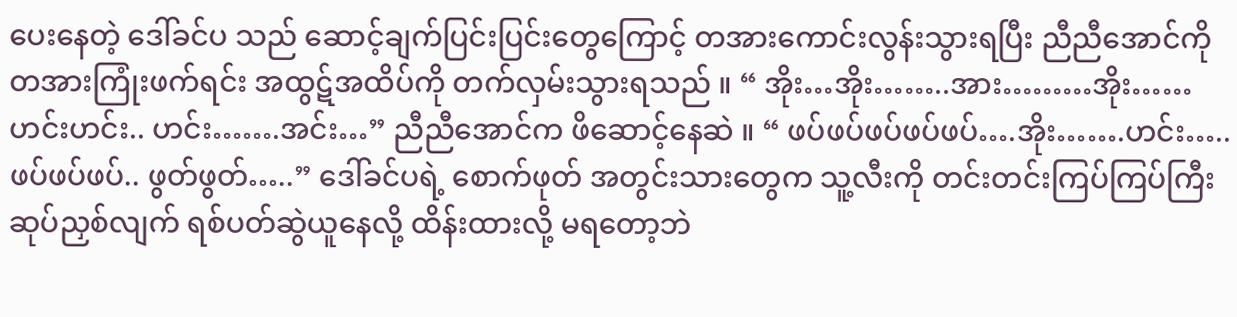ပေးနေတဲ့ ဒေါ်ခင်ပ သည် ဆောင့်ချက်ပြင်းပြင်းတွေကြောင့် တအားကောင်းလွန်းသွားရပြီး ညီညီအောင်ကို တအားကြုံးဖက်ရင်း အထွဋ်အထိပ်ကို တက်လှမ်းသွားရသည် ။ “ အိုး…အိုး……..အား………အိုး…… ဟင်းဟင်း.. ဟင်း…….အင်း…” ညီညီအောင်က ဖိဆောင့်နေဆဲ ။ “ ဖပ်ဖပ်ဖပ်ဖပ်ဖပ်….အိုး…….ဟင်း…..ဖပ်ဖပ်ဖပ်.. ဖွတ်ဖွတ်…..” ဒေါ်ခင်ပရဲ့ စောက်ဖုတ် အတွင်းသားတွေက သူ့လီးကို တင်းတင်းကြပ်ကြပ်ကြီး ဆုပ်ညှစ်လျက် ရစ်ပတ်ဆွဲယူနေလို့ ထိန်းထားလို့ မရတော့ဘဲ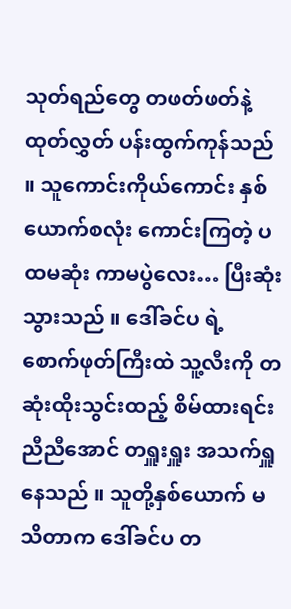သုတ်ရည်တွေ တဖတ်ဖတ်နဲ့ ထုတ်လွှတ် ပန်းထွက်ကုန်သည် ။ သူကောင်းကိုယ်ကောင်း နှစ်ယောက်စလုံး ကောင်းကြတဲ့ ပထမဆုံး ကာမပွဲလေး… ပြီးဆုံးသွားသည် ။ ဒေါ်ခင်ပ ရဲ့ စောက်ဖုတ်ကြီးထဲ သူ့လီးကို တဆုံးထိုးသွင်းထည့် စိမ်ထားရင်း ညီညီအောင် တရှူးရှူး အသက်ရှူနေသည် ။ သူတို့နှစ်ယောက် မသိတာက ဒေါ်ခင်ပ တ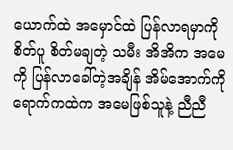ယောက်ထဲ အမှောင်ထဲ ပြန်လာရမှာကို စိတ်ပူ စိတ်မချတဲ့ သမီး အိအိက အမေကို ပြန်လာခေါ်တဲ့အချိန် အိမ်အောက်ကို ရောက်ကထဲက အမေဖြစ်သူနဲ့ ညီညီ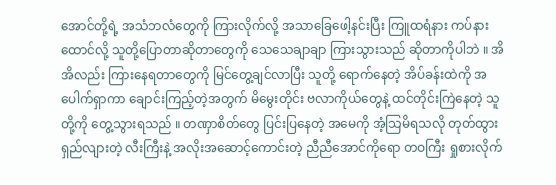အောင်တို့ရဲ့ အသံဘလံတွေကို ကြားလိုက်လို့ အသာခြေဖေါ့နင်းပြီး ကြူထရံနား ကပ်နားထောင်လို့ သူတို့ပြောတာဆိုတာတွေကို သေသေချာချာ ကြားသွားသည် ဆိုတာကိုပါဘဲ ။ အိအိလည်း ကြားနေရတာတွေကို မြင်တွေ့ချင်လာပြီး သူတို့ ရောက်နေတဲ့ အိပ်ခန်းထဲကို အပေါက်ရှာကာ ချောင်းကြည့်တဲ့အတွက် မိမွေးတိုင်း ဗလာကိုယ်တွေနဲ့ ထင်တိုင်းကြဲနေတဲ့ သူတို့ကို တွေ့သွားရသည် ။ တဏှာစိတ်တွေ ပြင်းပြနေတဲ့ အမေကို အံ့သြမိရသလို တုတ်ထွား ရှည်လျားတဲ့ လီးကြီးနဲ့ အလိုးအဆောင့်ကောင်းတဲ့ ညီညီအောင်ကိုရော တဝကြီး ရှုစားလိုက်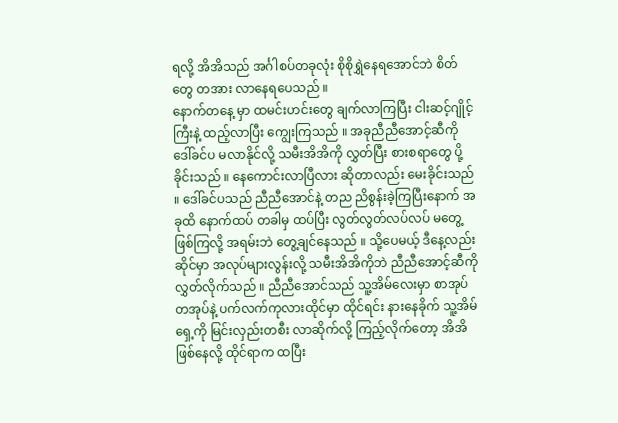ရလို့ အိအိသည် အင်္ဂါစပ်တခုလုံး စိုစိုရွှဲနေရအောင်ဘဲ စိတ်တွေ တအား လာနေရပေသည် ။
နောက်တနေ့ မှာ ထမင်းဟင်းတွေ ချက်လာကြပြီး ငါးဆင့်ဂျိုင့်ကြီးနဲ့ ထည့်လာပြီး ကျွေးကြသည် ။ အခုညီညီအောင့်ဆီကို ဒေါ်ခင်ပ မလာနိုင်လို့ သမီးအိအိကို လွှတ်ပြီး စားစရာတွေ ပို့ခိုင်းသည် ။ နေကောင်းလာပြီလား ဆိုတာလည်း မေးခိုင်းသည် ။ ဒေါ်ခင်ပသည် ညီညီအောင်နဲ့ တည ညိစွန်းခဲ့ကြပြီးနောက် အခုထိ နောက်ထပ် တခါမှ ထပ်ပြီး လွတ်လွတ်လပ်လပ် မတွေ့ဖြစ်ကြလို့ အရမ်းဘဲ တွေ့ချင်နေသည် ။ သို့ပေမယ့် ဒီနေ့လည်း ဆိုင်မှာ အလုပ်များလွန်းလို့ သမီးအိအိကိုဘဲ ညီညီအောင့်ဆီကို လွှတ်လိုက်သည် ။ ညီညီအောင်သည် သူ့အိမ်လေးမှာ စာအုပ်တအုပ်နဲ့ ပက်လက်ကုလားထိုင်မှာ ထိုင်ရင်း နားနေခိုက် သူ့အိမ်ရှေ့ကို မြင်းလှည်းတစီး လာဆိုက်လို့ ကြည့်လိုက်တော့ အိအိ ဖြစ်နေလို့ ထိုင်ရာက ထပြီး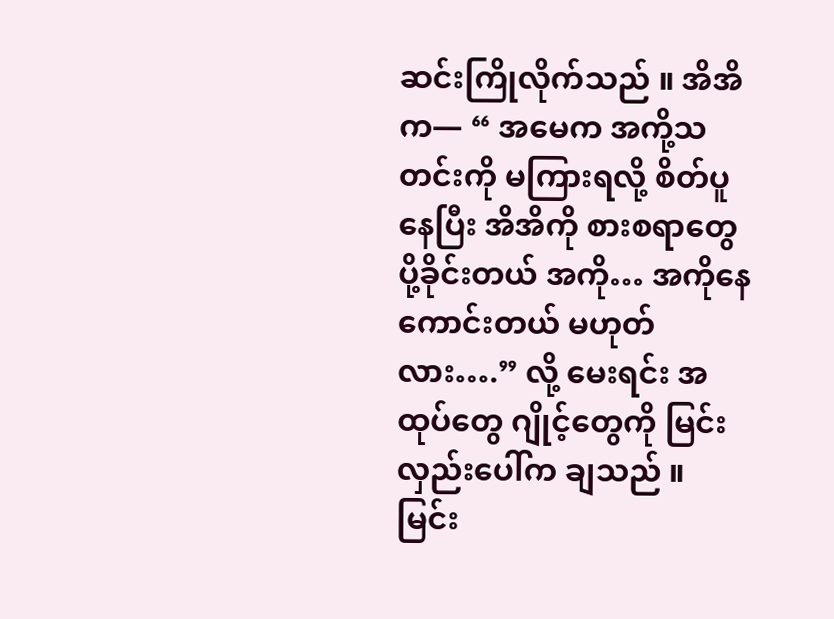ဆင်းကြိုလိုက်သည် ။ အိအိက— “ အမေက အကို့သတင်းကို မကြားရလို့ စိတ်ပူနေပြီး အိအိကို စားစရာတွေ ပို့ခိုင်းတယ် အကို… အကိုနေကောင်းတယ် မဟုတ်လား….” လို့ မေးရင်း အထုပ်တွေ ဂျိုင့်တွေကို မြင်းလှည်းပေါ်က ချသည် ။ မြင်း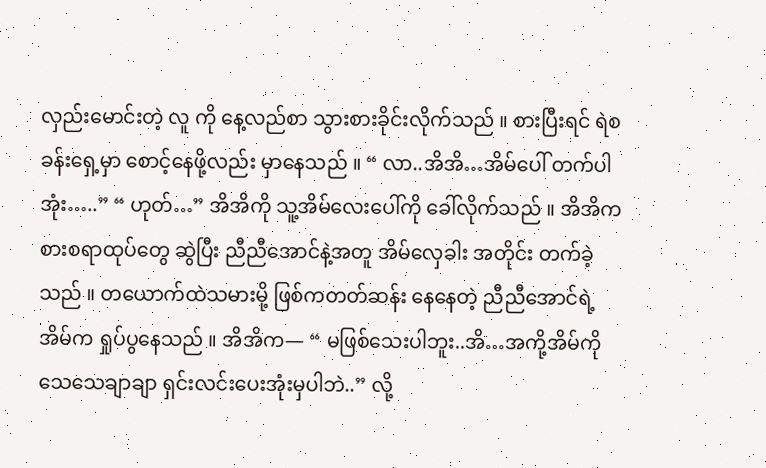လှည်းမောင်းတဲ့ လူ ကို နေ့လည်စာ သွားစားခိုင်းလိုက်သည် ။ စားပြီးရင် ရဲစခန်းရှေ့မှာ စောင့်နေဖို့လည်း မှာနေသည် ။ “ လာ..အိအိ…အိမ်ပေါ် တက်ပါအုံး…..” “ ဟုတ်…” အိအိကို သူ့အိမ်လေးပေါ်ကို ခေါ်လိုက်သည် ။ အိအိက စားစရာထုပ်တွေ ဆွဲပြီး ညီညီအောင်နဲ့အတူ အိမ်လှေခါး အတိုင်း တက်ခဲ့သည် ။ တယောက်ထဲသမားမို့ ဖြစ်ကတတ်ဆန်း နေနေတဲ့ ညီညီအောင်ရဲ့ အိမ်က ရှုပ်ပွနေသည် ။ အိအိက— “ မဖြစ်သေးပါဘူး..အိ…အကို့အိမ်ကို သေသေချာချာ ရှင်းလင်းပေးအုံးမှပါဘဲ..” လို့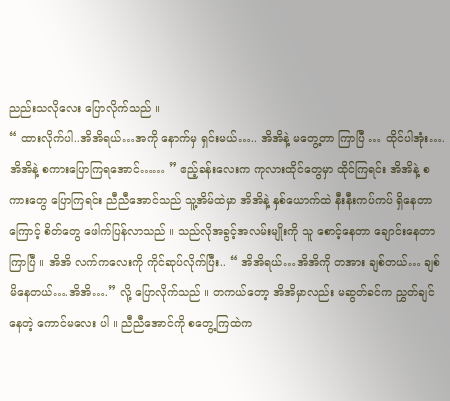ညည်းသလိုလေး ပြောလိုက်သည် ။
“ ထားလိုက်ပါ..အိအိရယ်…အကို နောက်မှ ရှင်းမယ်….. အိအိနဲ့ မတွေ့တာ ကြာပြီ … ထိုင်ပါအုံး…. အိအိနဲ့ စကားပြောကြရအောင်…… ” ဧည့်ခန်းလေးက ကုလားထိုင်တွေမှာ ထိုင်ကြရင်း အိအိနဲ့ စကားတွေ ပြောကြရင်း ညီညီအောင်သည် သူ့အိမ်ထဲမှာ အိအိနဲ့ နှစ်ယောက်ထဲ နီးနီးကပ်ကပ် ရှိနေတာကြောင့် စိတ်တွေ ဖေါက်ပြန်လာသည် ။ သည်လိုအခွင့်အလမ်းမျိုးကို သူ စောင့်နေတာ ချောင်းနေတာ ကြာပြီ ။ အိအိ လက်ကလေးကို ကိုင်ဆုပ်လိုက်ပြီး.. “ အိအိရယ်…အိအိကို တအား ချစ်တယ်… ချစ်မိနေတယ်….အိအိ….” လို့ ပြောလိုက်သည် ။ တကယ်တော့ အိအိမှာလည်း မဆွတ်ခင်က ညွှတ်ချင်နေတဲ့ ကောင်မလေး ပါ ။ ညီညီအောင်ကို စတွေ့ကြထဲက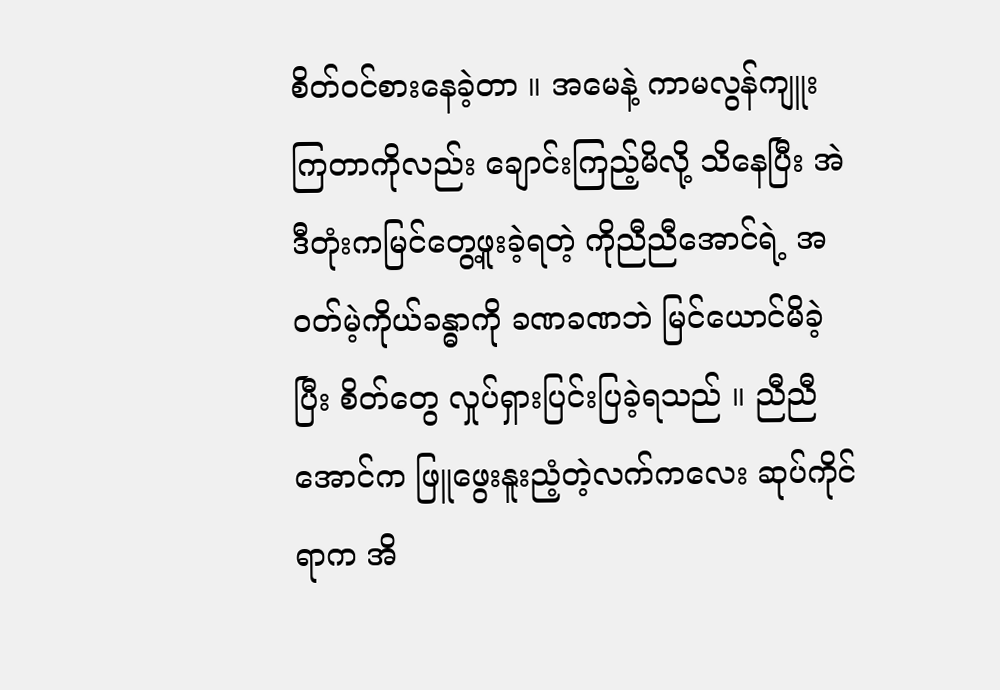စိတ်ဝင်စားနေခဲ့တာ ။ အမေနဲ့ ကာမလွန်ကျူးကြတာကိုလည်း ချောင်းကြည့်မိလို့ သိနေပြီး အဲဒီတုံးကမြင်တွေ့ဖူးခဲ့ရတဲ့ ကိုညီညီအောင်ရဲ့ အဝတ်မဲ့ကိုယ်ခန္ဓာကို ခဏခဏဘဲ မြင်ယောင်မိခဲ့ပြီး စိတ်တွေ လှုပ်ရှားပြင်းပြခဲ့ရသည် ။ ညီညီအောင်က ဖြူဖွေးနူးညံ့တဲ့လက်ကလေး ဆုပ်ကိုင်ရာက အိ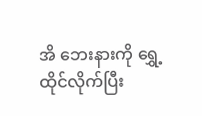အိ ဘေးနားကို ရွှေ့ထိုင်လိုက်ပြီး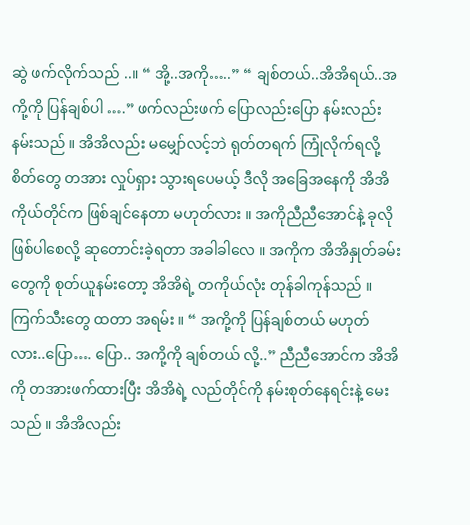ဆွဲ ဖက်လိုက်သည် ..။ “ အို့..အကို…..” “ ချစ်တယ်..အိအိရယ်..အကို့ကို ပြန်ချစ်ပါ ….” ဖက်လည်းဖက် ပြောလည်းပြော နမ်းလည်း နမ်းသည် ။ အိအိလည်း မမျှော်လင့်ဘဲ ရုတ်တရက် ကြုံလိုက်ရလို့စိတ်တွေ တအား လှုပ်ရှား သွားရပေမယ့် ဒီလို အခြေအနေကို အိအိ ကိုယ်တိုင်က ဖြစ်ချင်နေတာ မဟုတ်လား ။ အကိုညီညီအောင်နဲ့ ခုလို ဖြစ်ပါစေလို့ ဆုတောင်းခဲ့ရတာ အခါခါလေ ။ အကိုက အိအိနှုတ်ခမ်းတွေကို စုတ်ယူနမ်းတော့ အိအိရဲ့ တကိုယ်လုံး တုန်ခါကုန်သည် ။ ကြက်သီးတွေ ထတာ အရမ်း ။ “ အကို့ကို ပြန်ချစ်တယ် မဟုတ်လား..ပြော…. ပြော.. အကို့ကို ချစ်တယ် လို့..” ညီညီအောင်က အိအိကို တအားဖက်ထားပြီး အိအိရဲ့ လည်တိုင်ကို နမ်းစုတ်နေရင်းနဲ့ မေးသည် ။ အိအိလည်း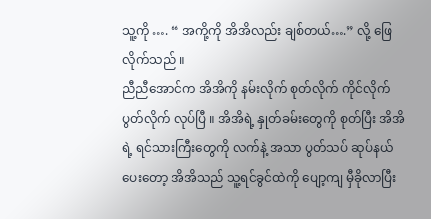သူ့ကို …. “ အကို့ကို အိအိလည်း ချစ်တယ်….” လို့ ဖြေလိုက်သည် ။
ညီညီအောင်က အိအိကို နမ်းလိုက် စုတ်လိုက် ကိုင်လိုက် ပွတ်လိုက် လုပ်ပြီ ။ အိအိရဲ့ နှုတ်ခမ်းတွေကို စုတ်ပြီး အိအိရဲ့ ရင်သားကြီးတွေကို လက်နဲ့ အသာ ပွတ်သပ် ဆုပ်နယ်ပေးတော့ အိအိသည် သူ့ရင်ခွင်ထဲကို ပျော့ကျ မှီခိုလာပြီး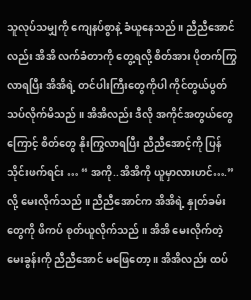သူလုပ်သမျှကို ကျေနပ်စွာနဲ့ ခံယူနေသည် ။ ညီညီအောင်လည်း အိအိ လက်ခံတာကို တွေ့ရလို့ စိတ်အား ပိုတက်ကြွလာရပြီး အိအိရဲ့ တင်ပါးကြီးတွေကိုပါ ကိုင်တွယ်ပွတ်သပ်လိုက်မိသည် ။ အိအိလည်း ဒီလို အကိုင်အတွယ်တွေကြောင့် စိတ်တွေ နိုးကြွလာရပြီး ညီညီအောင့်ကို ပြန်သိုင်းဖက်ရင်း … “ အကို..အိအိကို ယူမှာလားဟင်….” လို့ မေးလိုက်သည် ။ ညီညီအောင်က အိအိရဲ့ နှုတ်ခမ်းတွေကို ဖိကပ် စုတ်ယူလိုက်သည် ။ အိအိ မေးလိုက်တဲ့ မေးခွန်းကို ညီညီအောင် မဖြေတော့ ။ အိအိလည်း ထပ်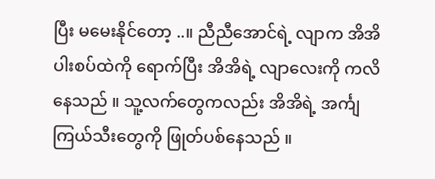ပြီး မမေးနိုင်တော့ ..။ ညီညီအောင်ရဲ့ လျာက အိအိ ပါးစပ်ထဲကို ရောက်ပြီး အိအိရဲ့ လျာလေးကို ကလိနေသည် ။ သူ့လက်တွေကလည်း အိအိရဲ့ အင်္ကျ ကြယ်သီးတွေကို ဖြုတ်ပစ်နေသည် ။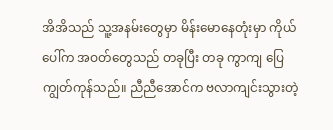အိအိသည် သူ့အနမ်းတွေမှာ မိန်းမောနေတုံးမှာ ကိုယ်ပေါ်က အဝတ်တွေသည် တခုပြီး တခု ကွာကျ ပြေကျွတ်ကုန်သည်။ ညီညီအောင်က ဗလာကျင်းသွားတဲ့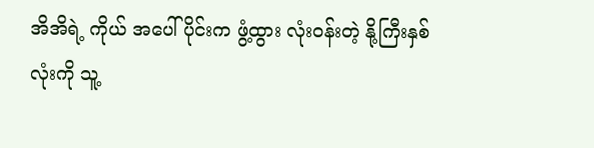အိအိရဲ့ ကိုယ် အပေါ်ပိုင်းက ဖွံ့ထွား လုံးဝန်းတဲ့ နို့ကြီးနှစ်လုံးကို သူ့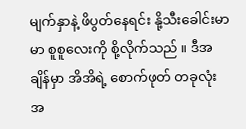မျက်နှာနဲ့ ဖိပွတ်နေရင်း နို့သီးခေါင်းမာမာ စူစူလေးကို စို့လိုက်သည် ။ ဒီအချိန်မှာ အိအိရဲ့ စောက်ဖုတ် တခုလုံး အ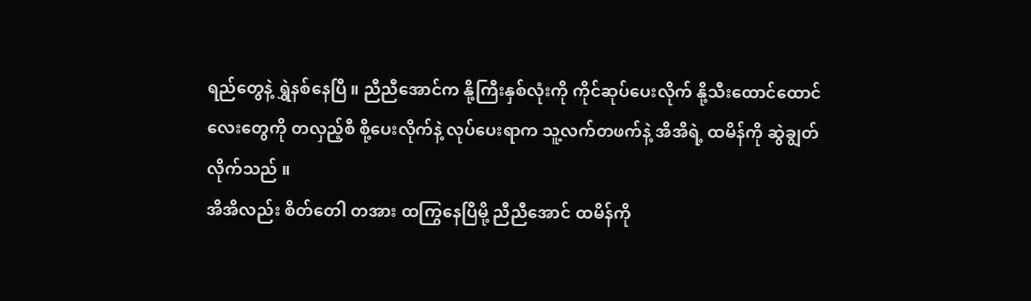ရည်တွေနဲ့ ရွှဲနစ်နေပြီ ။ ညီညီအောင်က နို့ကြီးနှစ်လုံးကို ကိုင်ဆုပ်ပေးလိုက် နို့သီးထောင်ထောင်လေးတွေကို တလှည့်စီ စို့ပေးလိုက်နဲ့ လုပ်ပေးရာက သူ့လက်တဖက်နဲ့ အိအိရဲ့ ထမိန်ကို ဆွဲချွတ်လိုက်သည် ။
အိအိလည်း စိတ်တေါ တအား ထကြွနေပြီမို့ ညီညီအောင် ထမိန်ကို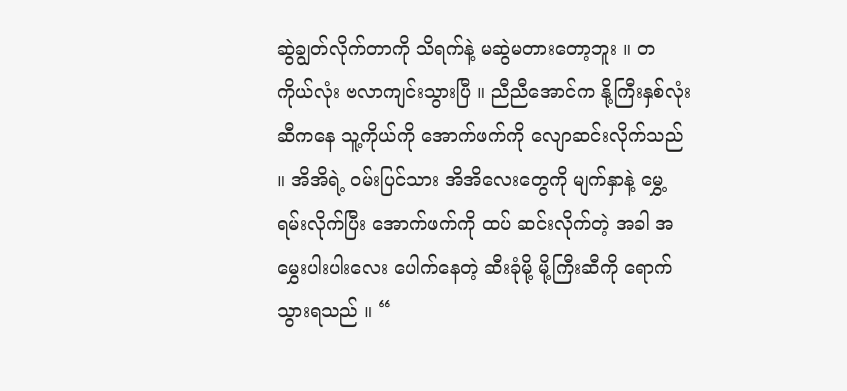ဆွဲချွတ်လိုက်တာကို သိရက်နဲ့ မဆွဲမတားတော့ဘူး ။ တကိုယ်လုံး ဗလာကျင်းသွားပြီ ။ ညီညီအောင်က နို့ကြီးနှစ်လုံး ဆီကနေ သူ့ကိုယ်ကို အောက်ဖက်ကို လျောဆင်းလိုက်သည် ။ အိအိရဲ့ ဝမ်းပြင်သား အိအိလေးတွေကို မျက်နှာနဲ့ မွှေ့ရမ်းလိုက်ပြီး အောက်ဖက်ကို ထပ် ဆင်းလိုက်တဲ့ အခါ အမွှေးပါးပါးလေး ပေါက်နေတဲ့ ဆီးခုံမို့ မို့ကြီးဆီကို ရောက်သွားရသည် ။ “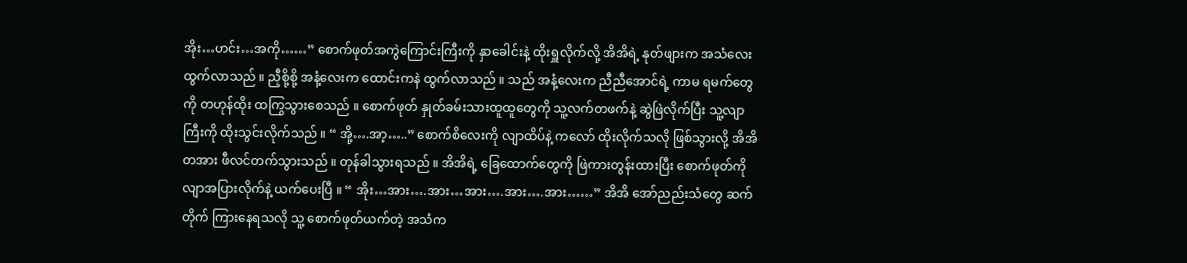အိုး…ဟင်း…အကို……” စောက်ဖုတ်အကွဲကြောင်းကြီးကို နှာခေါင်းနဲ့ ထိုးရှူလိုက်လို့ အိအိရဲ့ နုတ်ဖျားက အသံလေး ထွက်လာသည် ။ ညှီစို့စို့ အနံ့လေးက ထောင်းကနဲ ထွက်လာသည် ။ သည် အနံ့လေးက ညီညီအောင်ရဲ့ ကာမ ရမက်တွေကို တဟုန်ထိုး ထကြွသွားစေသည် ။ စောက်ဖုတ် နှုတ်ခမ်းသားထူထူတွေကို သူ့လက်တဖက်နဲ့ ဆွဲဖြဲလိုက်ပြီး သူ့လျာကြီးကို ထိုးသွင်းလိုက်သည် ။ “ အို့….အာ့…..” စောက်စိလေးကို လျာထိပ်နဲ့ ကလော် ထိုးလိုက်သလို ဖြစ်သွားလို့ အိအိ တအား ဖီလင်တက်သွားသည် ။ တုန်ခါသွားရသည် ။ အိအိရဲ့ ခြေထောက်တွေကို ဖြဲကားတွန်းထားပြီး စောက်ဖုတ်ကို လျာအပြားလိုက်နဲ့ ယက်ပေးပြီ ။ “ အိုး…အား….အား…အား….အား….အား……” အိအိ အော်ညည်းသံတွေ ဆက်တိုက် ကြားနေရသလို သူ့ စောက်ဖုတ်ယက်တဲ့ အသံက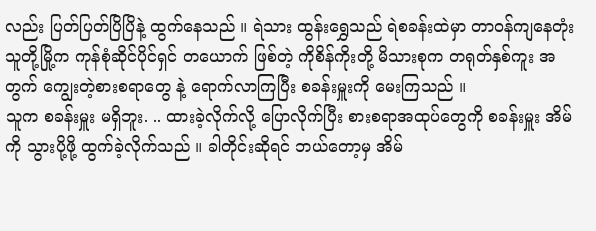လည်း ပြတ်ပြတ်ပြိပြိနဲ့ ထွက်နေသည် ။ ရဲသား ထွန်းရွှေသည် ရဲစခန်းထဲမှာ တာဝန်ကျနေတုံး သူတို့မြို့က ကုန်စုံဆိုင်ပိုင်ရှင် တယောက် ဖြစ်တဲ့ ကိုစိန်ကိုးတို့ မိသားစုက တရုတ်နှစ်ကူး အတွက် ကျွေးတဲ့စားစရာတွေ နဲ့ ရောက်လာကြပြီး စခန်းမှူးကို မေးကြသည် ။
သူက စခန်းမှူး မရှိဘူး. .. ထားခဲ့လိုက်လို့ ပြောလိုက်ပြီး စားစရာအထုပ်တွေကို စခန်းမှူး အိမ်ကို သွားပို့ဖို့ ထွက်ခဲ့လိုက်သည် ။ ခါတိုင်းဆိုရင် ဘယ်တော့မှ အိမ်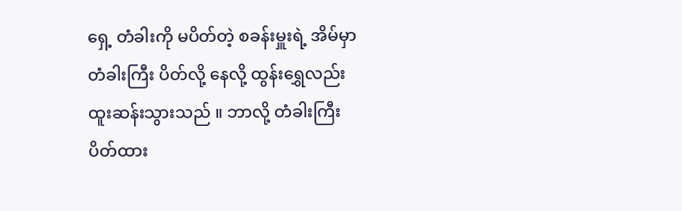ရှေ့ တံခါးကို မပိတ်တဲ့ စခန်းမှူးရဲ့ အိမ်မှာ တံခါးကြီး ပိတ်လို့ နေလို့ ထွန်းရွှေလည်း ထူးဆန်းသွားသည် ။ ဘာလို့ တံခါးကြီး ပိတ်ထား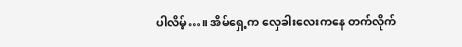ပါလိမ့်…။ အိမ်ရှေ့က လှေခါးလေးကနေ တက်လိုက်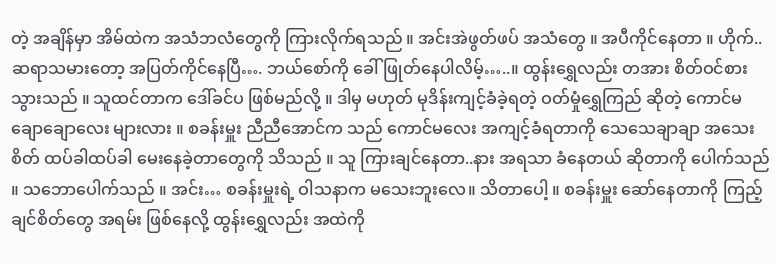တဲ့ အချိန်မှာ အိမ်ထဲက အသံဘလံတွေကို ကြားလိုက်ရသည် ။ အင်းအဲဖွတ်ဖပ် အသံတွေ ။ အပီကိုင်နေတာ ။ ဟိုက်..ဆရာသမားတော့ အပြတ်ကိုင်နေပြီ…. ဘယ်စော်ကို ခေါ်ဖြုတ်နေပါလိမ့်…..။ ထွန်းရွှေလည်း တအား စိတ်ဝင်စားသွားသည် ။ သူထင်တာက ဒေါ်ခင်ပ ဖြစ်မည်လို့ ။ ဒါမှ မဟုတ် မုဒိန်းကျင့်ခံခဲ့ရတဲ့ ဝတ်မှုံရွှေကြည် ဆိုတဲ့ ကောင်မ ချောချောလေး များလား ။ စခန်းမှူး ညီညီအောင်က သည် ကောင်မလေး အကျင့်ခံရတာကို သေသေချာချာ အသေးစိတ် ထပ်ခါထပ်ခါ မေးနေခဲ့တာတွေကို သိသည် ။ သူ ကြားချင်နေတာ..နား အရသာ ခံနေတယ် ဆိုတာကို ပေါက်သည် ။ သဘောပေါက်သည် ။ အင်း… စခန်းမှူးရဲ့ ဝါသနာက မသေးဘူးလေ။ သိတာပေါ့ ။ စခန်းမှူး ဆော်နေတာကို ကြည့်ချင်စိတ်တွေ အရမ်း ဖြစ်နေလို့ ထွန်းရွှေလည်း အထဲကို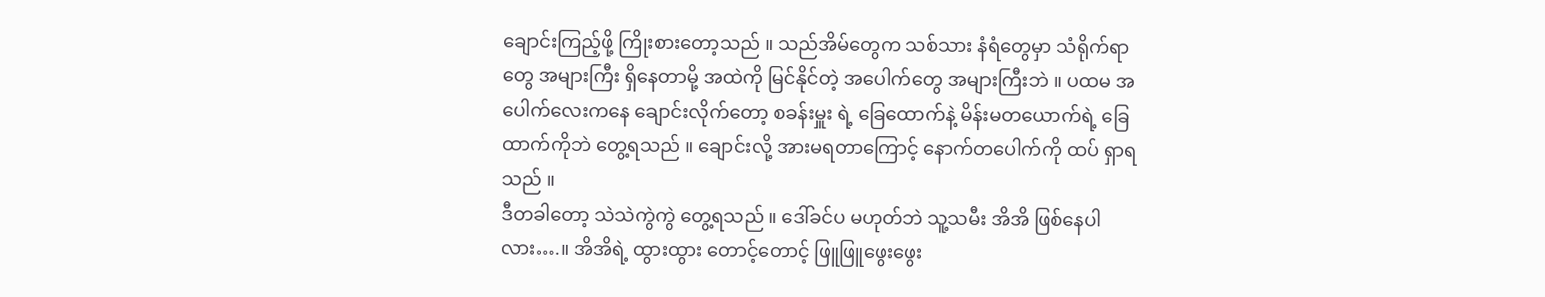ချောင်းကြည့်ဖို့ ကြိုးစားတော့သည် ။ သည်အိမ်တွေက သစ်သား နံရံတွေမှာ သံရိုက်ရာတွေ အများကြီး ရှိနေတာမို့ အထဲကို မြင်နိုင်တဲ့ အပေါက်တွေ အများကြီးဘဲ ။ ပထမ အပေါက်လေးကနေ ချောင်းလိုက်တော့ စခန်းမှူး ရဲ့ ခြေထောက်နဲ့ မိန်းမတယောက်ရဲ့ ခြေထာက်ကိုဘဲ တွေ့ရသည် ။ ချောင်းလို့ အားမရတာကြောင့် နောက်တပေါက်ကို ထပ် ရှာရသည် ။
ဒီတခါတော့ သဲသဲကွဲကွဲ တွေ့ရသည် ။ ဒေါ်ခင်ပ မဟုတ်ဘဲ သူ့သမီး အိအိ ဖြစ်နေပါလား….။ အိအိရဲ့ ထွားထွား တောင့်တောင့် ဖြူဖြူဖွေးဖွေး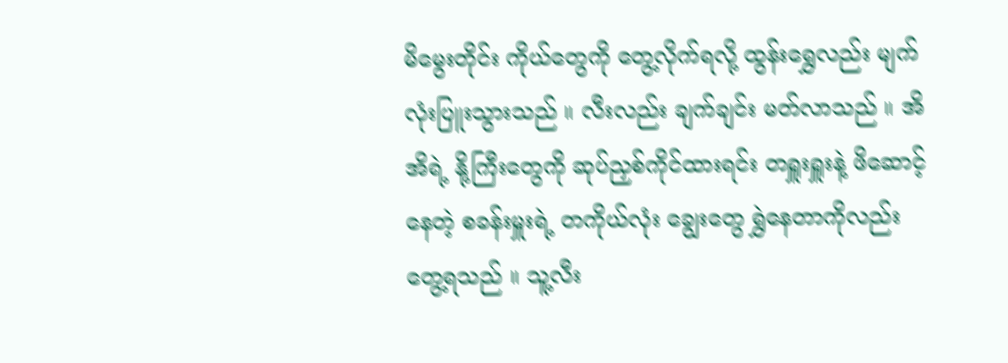မိမွေးတိုင်း ကိုယ်တွေကို တွေ့လိုက်ရလို့ ထွန်းရွှေလည်း မျက်လုံးပြူးသွားသည် ။ လီးလည်း ချက်ချင်း မတ်လာသည် ။ အိအိရဲ့ နို့ကြီးတွေကို ဆုပ်ညှစ်ကိုင်ထားရင်း တရှူးရှူးနဲ့ ဖိဆောင့်နေတဲ့ စခန်းမှူးရဲ့ တကိုယ်လုံး ချွေးတွေ ရွှဲနေတာကိုလည်း တွေ့ရသည် ။ သူ့လီး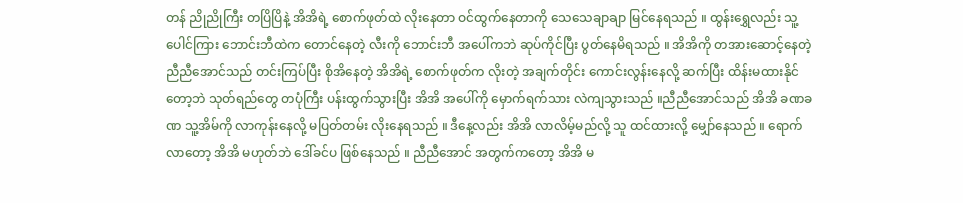တန် ညိုညိုကြီး တပြိပြိနဲ့ အိအိရဲ့ စောက်ဖုတ်ထဲ လိုးနေတာ ဝင်ထွက်နေတာကို သေသေချာချာ မြင်နေရသည် ။ ထွန်းရွှေလည်း သူ့ပေါင်ကြား ဘောင်းဘီထဲက တောင်နေတဲ့ လီးကို ဘောင်းဘီ အပေါ်ကဘဲ ဆုပ်ကိုင်ပြီး ပွတ်နေမိရသည် ။ အိအိကို တအားဆောင့်နေတဲ့ ညီညီအောင်သည် တင်းကြပ်ပြီး စိုအိနေတဲ့ အိအိရဲ့ စောက်ဖုတ်က လိုးတဲ့ အချက်တိုင်း ကောင်းလွန်းနေလို့ ဆက်ပြီး ထိန်းမထားနိုင်တော့ဘဲ သုတ်ရည်တွေ တပုံကြီး ပန်းထွက်သွားပြီး အိအိ အပေါ်ကို မှောက်ရက်သား လဲကျသွားသည် ။ညီညီအောင်သည် အိအိ ခဏခဏ သူ့အိမ်ကို လာကုန်းနေလို့ မပြတ်တမ်း လိုးနေရသည် ။ ဒီနေ့လည်း အိအိ လာလိမ့်မည်လို့ သူ ထင်ထားလို့ မျှော်နေသည် ။ ရောက်လာတော့ အိအိ မဟုတ်ဘဲ ဒေါ်ခင်ပ ဖြစ်နေသည် ။ ညီညီအောင် အတွက်ကတော့ အိအိ မ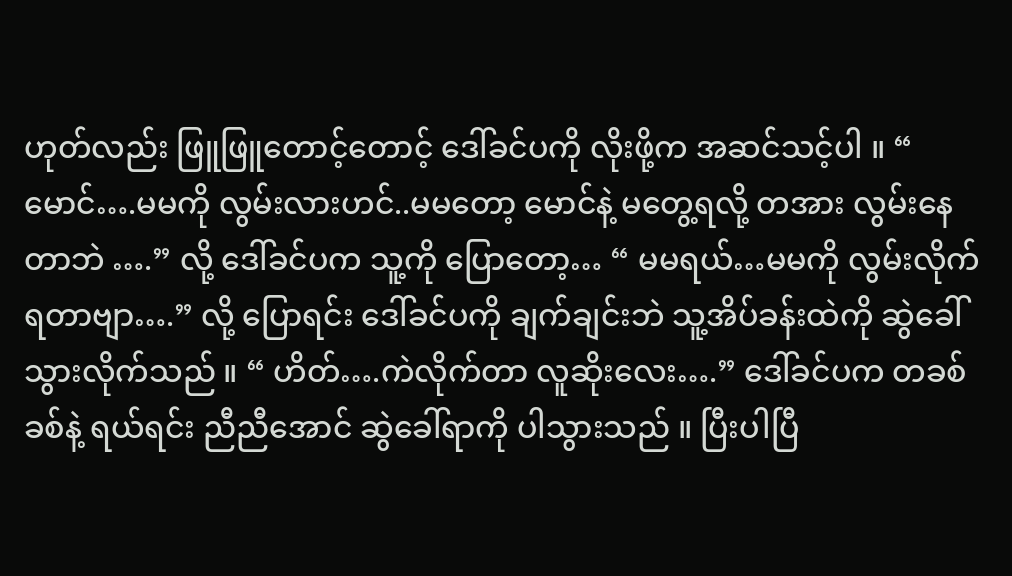ဟုတ်လည်း ဖြူဖြူတောင့်တောင့် ဒေါ်ခင်ပကို လိုးဖို့က အဆင်သင့်ပါ ။ “ မောင်….မမကို လွမ်းလားဟင်..မမတော့ မောင်နဲ့ မတွေ့ရလို့ တအား လွမ်းနေတာဘဲ ….” လို့ ဒေါ်ခင်ပက သူ့ကို ပြောတော့… “ မမရယ်…မမကို လွမ်းလိုက်ရတာဗျာ….” လို့ ပြောရင်း ဒေါ်ခင်ပကို ချက်ချင်းဘဲ သူ့အိပ်ခန်းထဲကို ဆွဲခေါ်သွားလိုက်သည် ။ “ ဟိတ်….ကဲလိုက်တာ လူဆိုးလေး….” ဒေါ်ခင်ပက တခစ်ခစ်နဲ့ ရယ်ရင်း ညီညီအောင် ဆွဲခေါ်ရာကို ပါသွားသည် ။ ပြီးပါပြီ